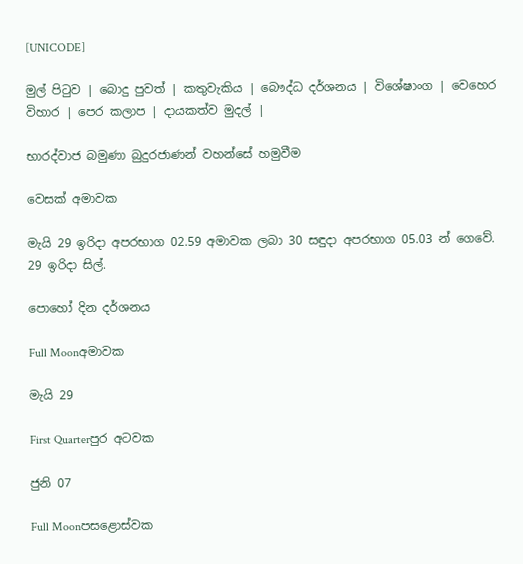[UNICODE]

මුල් පිටුව | බොදු පුවත් | කතුවැකිය | බෞද්ධ දර්ශනය | විශේෂාංග | වෙහෙර විහාර | පෙර කලාප | දායකත්ව මුදල් |

භාරද්වාජ බමුණා බුදුරජාණන් වහන්සේ හමුවීම

වෙසක් අමාවක

මැයි 29 ඉරිදා අපරභාග 02.59 අමාවක ලබා 30 සඳුදා අපරභාග 05.03 න් ගෙවේ.
29 ඉරිදා සිල්.

පොහෝ දින දර්ශනය

Full Moonඅමාවක

මැයි 29

First Quarterපුර අටවක

ජුනි 07

Full Moonපසළොස්වක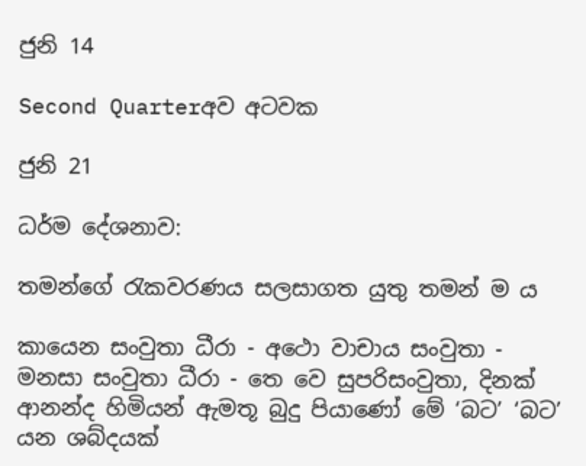ජුනි 14

Second Quarterඅව අටවක

ජුනි 21

ධර්ම දේශනාව:

තමන්ගේ රැකවරණය සලසාගත යුතු තමන් ම ය

කායෙන සංවුතා ධීරා - අථො වාචාය සංවුතා - මනසා සංවුතා ධීරා - තෙ වෙ සුපරිසංවුතා, දිනක් ආනන්ද හිමියන් ඇමතූ බුදු පියාණෝ මේ ‘බට’ ‘බට’ යන ශබ්දයක්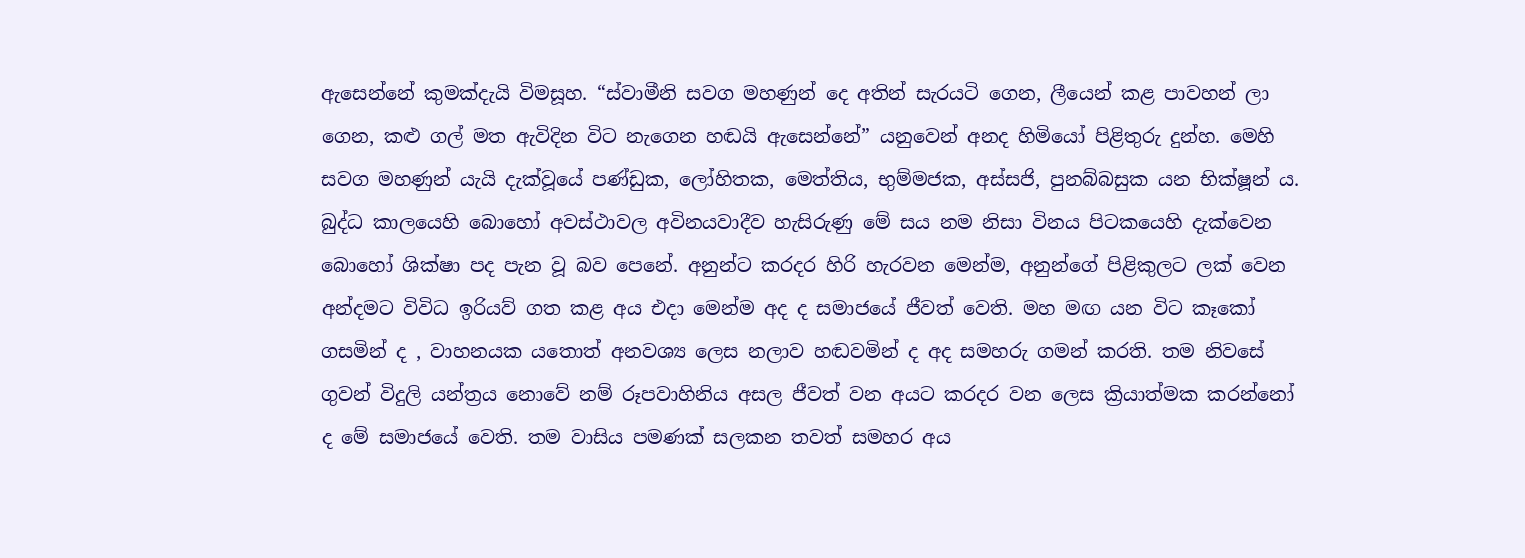ඇසෙන්නේ කුමක්දැයි විමසූහ. “ස්වාමීනි සවග මහණුන් දෙ අතින් සැරයටි ගෙන, ලීයෙන් කළ පාවහන් ලා ගෙන, කළු ගල් මත ඇවිදින විට නැගෙන හඬයි ඇසෙන්නේ” යනුවෙන් අනද හිමියෝ පිළිතුරු දුන්හ. මෙහි සවග මහණුන් යැයි දැක්වූයේ පණ්ඩුක, ලෝහිතක, මෙත්තිය, භුම්මජක, අස්සජි, පුනබ්බසුක යන භික්ෂූන් ය. බුද්ධ කාලයෙහි බොහෝ අවස්ථාවල අවිනයවාදීව හැසිරුණු මේ සය නම නිසා විනය පිටකයෙහි දැක්වෙන බොහෝ ශික්ෂා පද පැන වූ බව පෙනේ. අනුන්ට කරදර හිරි හැරවන මෙන්ම, අනුන්ගේ පිළිකුලට ලක් වෙන අන්දමට විවිධ ඉරියව් ගත කළ අය එදා මෙන්ම අද ද සමාජයේ ජීවත් වෙති. මහ මඟ යන විට කෑකෝ ගසමින් ද , වාහනයක යතොත් අනවශ්‍ය ලෙස නලාව හඬවමින් ද අද සමහරු ගමන් කරති. තම නිවසේ ගුවන් විදුලි යන්ත්‍රය නොවේ නම් රූපවාහිනිය අසල ජීවත් වන අයට කරදර වන ලෙස ක්‍රියාත්මක කරන්නෝ ද මේ සමාජයේ වෙති. තම වාසිය පමණක් සලකන තවත් සමහර අය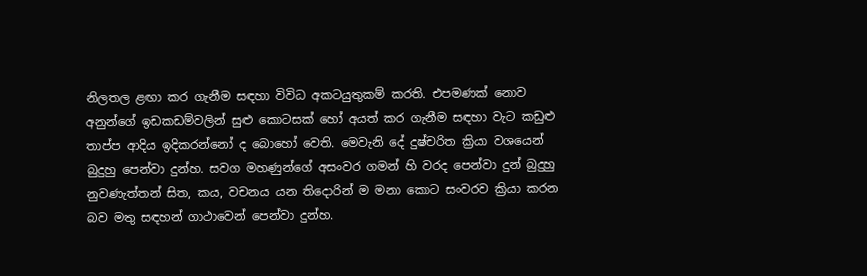නිලතල ළඟා කර ගැනීම සඳහා විවිධ අකටයුතුකම් කරති. එපමණක් නොව අනුන්ගේ ඉඩකඩම්වලින් සුළු කොටසක් හෝ අයත් කර ගැනීම සඳහා වැට කඩුළු තාප්ප ආදිය ඉදිකරන්නෝ ද බොහෝ වෙති. මෙවැනි දේ දුෂ්චරිත ක්‍රියා වශයෙන් බුදුහු පෙන්වා දුන්හ. සවග මහණුන්ගේ අසංවර ගමන් හි වරද පෙන්වා දුන් බුදුහු නුවණැත්තන් සිත, කය, වචනය යන තිදොරින් ම මනා කොට සංවරව ක්‍රියා කරන බව මතු සඳහන් ගාථාවෙන් පෙන්වා දුන්හ.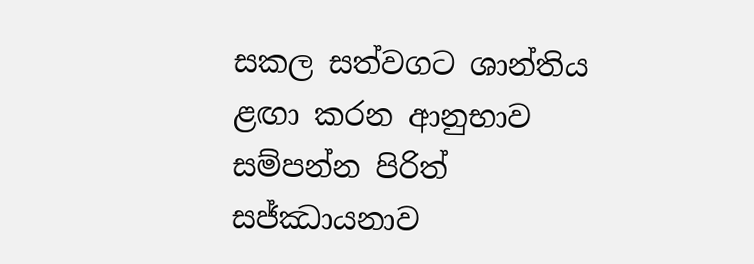සකල සත්වගට ශාන්තිය ළඟා කරන ආනුභාව සම්පන්න පිරිත් සජ්ඣායනාව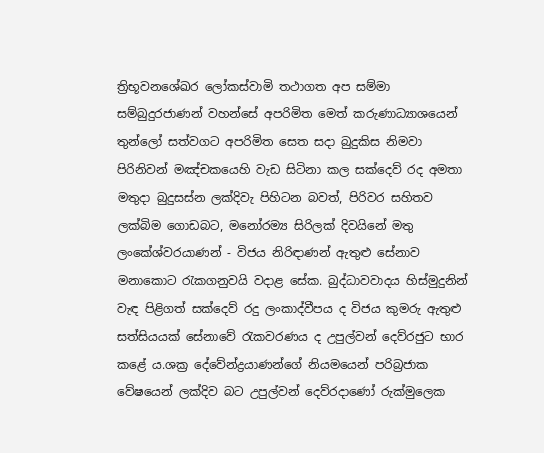ත්‍රිභූවනශේඛර ලෝකස්වාමි තථාගත අප සම්මා සම්බුදුරජාණන් වහන්සේ අපරිමිත මෙත් කරුණාධ්‍යාශයෙන් තුන්ලෝ සත්වගට අපරිමිත සෙත සදා බුදුකිස නිමවා පිරිනිවන් මඤ්චකයෙහි වැඩ සිටිනා කල සක්දෙව් රද අමතා මතුදා බුදුසස්න ලක්දිවැ පිහිටන බවත්, පිරිවර සහිතව ලක්බිම ගොඩබට, මනෝරම්‍ය සිරිලක් දිවයිනේ මතු ලංකේශ්වරයාණන් - විජය නිරිඳාණන් ඇතුළු සේනාව මනාකොට රැකගනුවයි වදාළ සේක. බුද්ධාවවාදය හිස්මුදුනින් වැඳ පිළිගත් සක්දෙව් රදු ලංකාද්වීපය ද විජය කුමරු ඇතුළු සත්සියයක් සේනාවේ රැකවරණය ද උපුල්වන් දෙව්රජුට භාර කළේ ය.ශක්‍ර දේවේන්ද්‍රයාණන්ගේ නියමයෙන් පරිබ්‍රජාක වේෂයෙන් ලක්දිව බට උපුල්වන් දෙව්රදාණෝ රුක්මුලෙක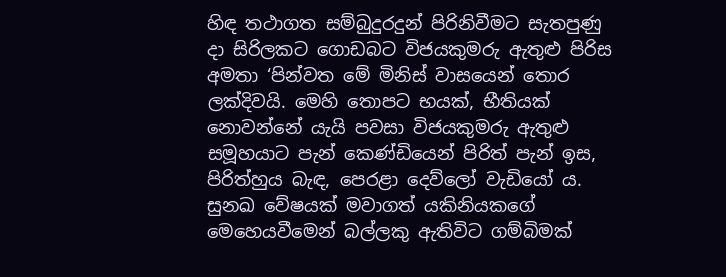හිඳ තථාගත සම්බුදුරදුන් පිරිනිවීමට සැතපුණු දා සිරිලකට ගොඩබට විජයකුමරු ඇතුළු පිරිස අමතා ‘පින්වත මේ මිනිස් වාසයෙන් තොර ලක්දිවයි. මෙහි තොපට භයක්, භීතියක් නොවන්නේ යැයි පවසා විජයකුමරු ඇතුළු සමූහයාට පැන් කෙණ්ඩියෙන් පිරිත් පැන් ඉස, පිරිත්හුය බැඳ, පෙරළා දෙව්ලෝ වැඩියෝ ය.
සුනඛ වේෂයක් මවාගත් යකිනියකගේ මෙහෙයවීමෙන් බල්ලකු ඇතිවිට ගම්බිමක්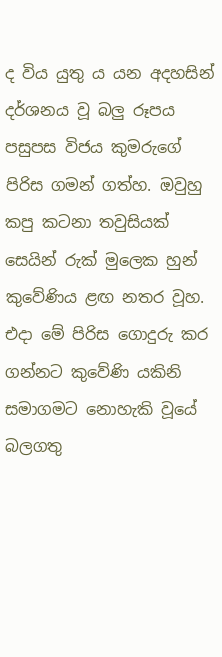ද විය යුතු ය යන අදහසින් දර්ශනය වූ බලු රූපය පසුපස විජය කුමරුගේ පිරිස ගමන් ගත්හ. ඔවුහු කපු කටනා තවුසියක් සෙයින් රුක් මුලෙක හුන් කුවේණිය ළඟ නතර වූහ. එදා මේ පිරිස ගොදුරු කර ගන්නට කුවේණි යකිනි සමාගමට නොහැකි වූයේ බලගතු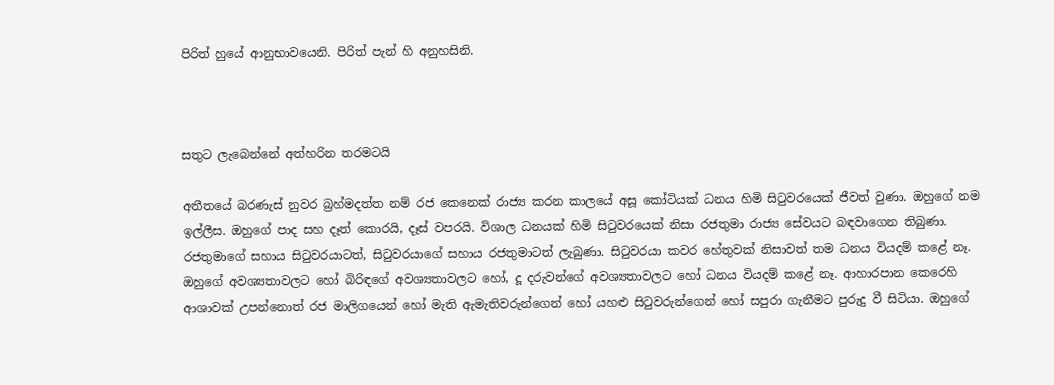පිරිත් හුයේ ආනුභාවයෙනි. පිරිත් පැන් හි අනුහසිනි.



සතුට ලැබෙන්නේ අත්හරින තරමටයි

අතීතයේ බරණැස් නුවර බ්‍රහ්මදත්ත නම් රජ කෙනෙක් රාජ්‍ය කරන කාලයේ අසූ කෝටියක් ධනය හිමි සිටුවරයෙක් ජීවත් වුණා. ඔහුගේ නම ඉල්ලීස. ඔහුගේ පාද සහ දෑත් කොරයි, දෑස් වපරයි. විශාල ධනයක් හිමි සිටුවරයෙක් නිසා රජතුමා රාජ්‍ය සේවයට බඳවාගෙන තිබුණා. රජතුමාගේ සහාය සිටුවරයාටත්, සිටුවරයාගේ සහාය රජතුමාටත් ලැබුණා. සිටුවරයා කවර හේතුවක් නිසාවත් තම ධනය වියදම් කළේ නෑ. ඔහුගේ අවශ්‍යතාවලට හෝ බිරිඳගේ අවශ්‍යතාවලට හෝ, දූ දරුවන්ගේ අවශ්‍යතාවලට හෝ ධනය වියදම් කළේ නෑ. ආහාරපාන කෙරෙහි ආශාවක් උපන්නොත් රජ මාලිගයෙන් හෝ මැති ඇමැතිවරුන්ගෙන් හෝ යහළු සිටුවරුන්ගෙන් හෝ සපුරා ගැනීමට පුරුදු වී සිටියා. ඔහුගේ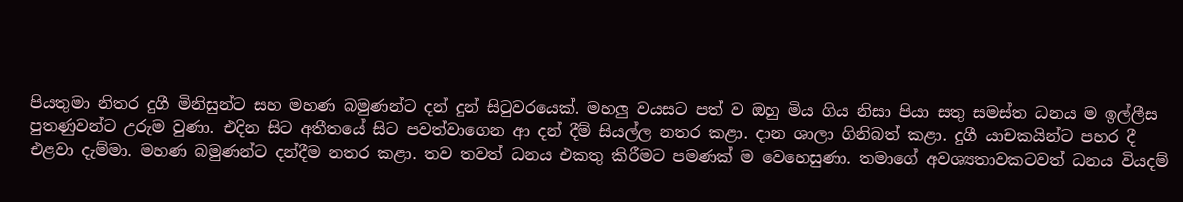පියතුමා නිතර දුගී මිනිසුන්ට සහ මහණ බමුණන්ට දන් දුන් සිටුවරයෙක්. මහලු වයසට පත් ව ඔහු මිය ගිය නිසා පියා සතු සමස්ත ධනය ම ඉල්ලීස පුතණුවන්ට උරුම වුණා. එදින සිට අතීතයේ සිට පවත්වාගෙන ආ දන් දීම් සියල්ල නතර කළා. දාන ශාලා ගිනිබත් කළා. දුගී යාචකයින්ට පහර දී එළවා දැම්මා. මහණ බමුණන්ට දන්දීම නතර කළා. තව තවත් ධනය එකතු කිරීමට පමණක් ම වෙහෙසුණා. තමාගේ අවශ්‍යතාවකටවත් ධනය වියදම්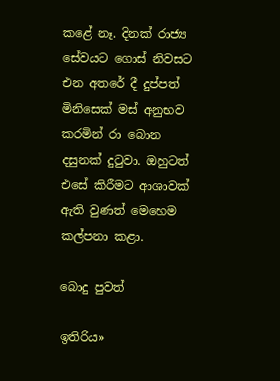කළේ නෑ. දිනක් රාජ්‍ය සේවයට ගොස් නිවසට එන අතරේ දී දුප්පත් මිනිසෙක් මස් අනුභව කරමින් රා බොන දසුනක් දුටුවා. ඔහුටත් එසේ කිරීමට ආශාවක් ඇති වුණත් මෙහෙම කල්පනා කළා.

බොදු පුවත්

ඉතිරිය»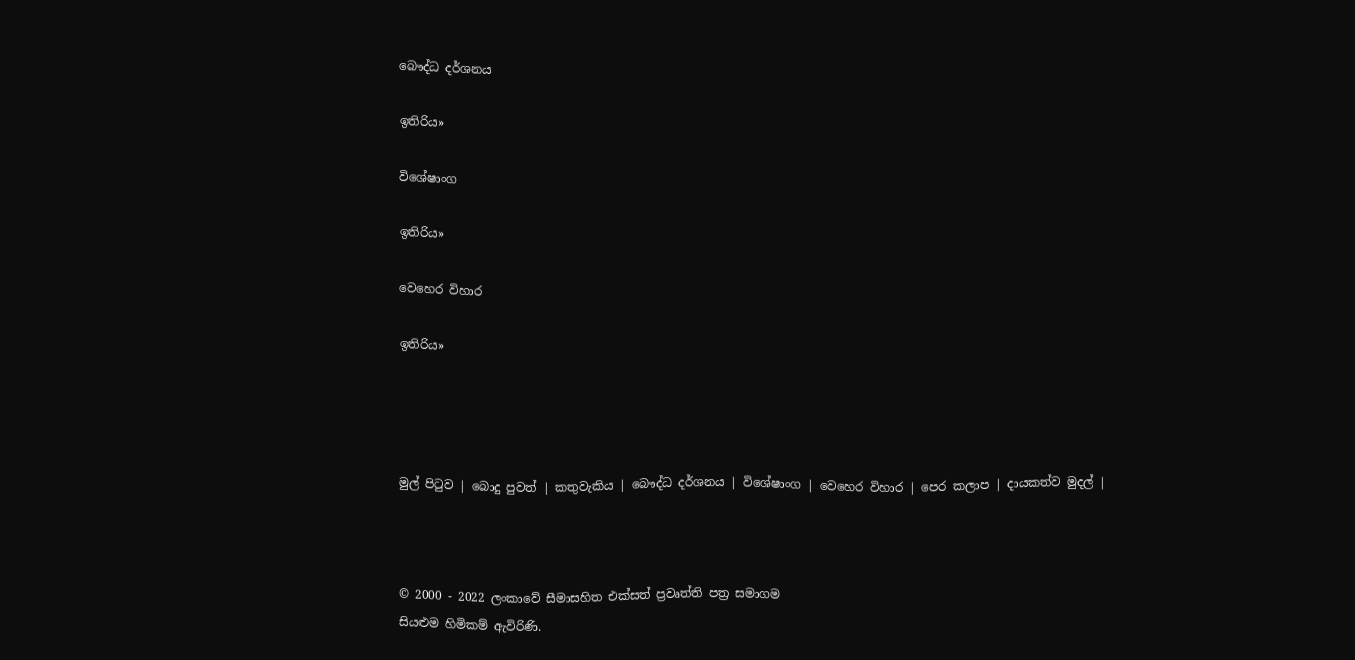බෞද්ධ දර්ශනය

ඉතිරිය»

විශේෂාංග

ඉතිරිය»

වෙහෙර විහාර

ඉතිරිය»




මුල් පිටුව | බොදු පුවත් | කතුවැකිය | බෞද්ධ දර්ශනය | විශේෂාංග | වෙහෙර විහාර | පෙර කලාප | දායකත්ව මුදල් |



© 2000 - 2022 ලංකාවේ සීමාසහිත එක්සත් ප්‍රවෘත්ති පත්‍ර සමාගම
සියළුම හිමිකම් ඇවිරිණි.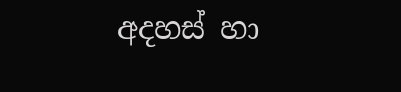අදහස් හා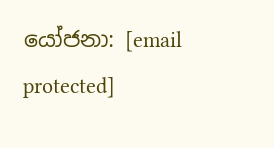යෝජනා: [email protected]